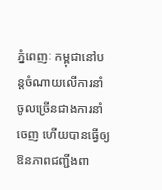ភ្នំពេញៈ កម្ពុជានៅបន្តចំណាយលើការនាំចូលច្រើនជាងការនាំចេញ ហើយបានធ្វើឲ្យឱនភាពជញ្ជីងពា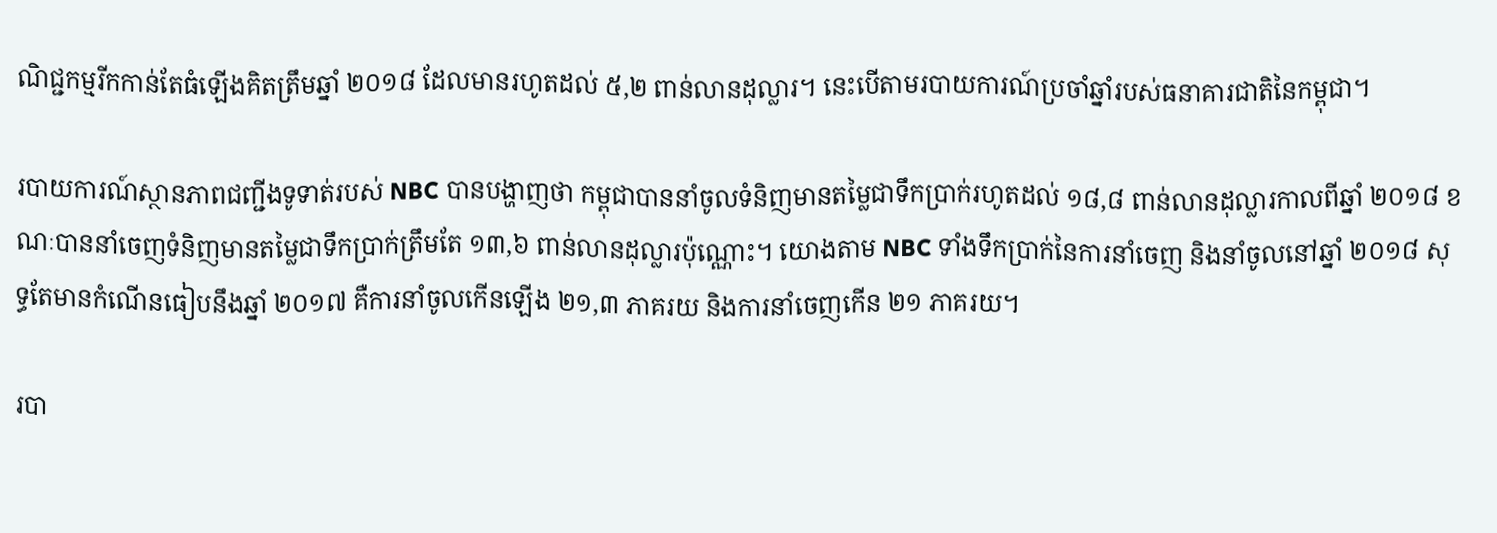ណិជ្ជកម្មរីកកាន់តែធំឡើងគិតត្រឹមឆ្នាំ ២០១៨ ដែលមានរហូតដល់ ៥,២ ពាន់លានដុល្លារ។ នេះបើតាមរបាយការណ៍ប្រចាំឆ្នាំរបស់ធនាគារជាតិនៃកម្ពុជា។

របាយការណ៍ស្ថានភាពជញ្ជីងទូទាត់របស់ NBC បានបង្ហាញថា កម្ពុជាបាននាំចូលទំនិញមានតម្លៃជាទឹកប្រាក់រហូតដល់ ១៨,៨ ពាន់លានដុល្លារកាលពីឆ្នាំ ២០១៨ ខណៈបាននាំចេញទំនិញមានតម្លៃជាទឹកប្រាក់ត្រឹមតែ ១៣,៦ ពាន់លានដុល្លារប៉ុណ្ណោះ។ យោងតាម NBC ទាំងទឹកប្រាក់នៃការនាំចេញ និងនាំចូលនៅឆ្នាំ ២០១៨ សុទ្ធតែមានកំណើនធៀបនឹងឆ្នាំ ២០១៧ គឺការនាំចូលកើនឡើង ២១,៣ ភាគរយ និងការនាំចេញកើន ២១ ភាគរយ។

របា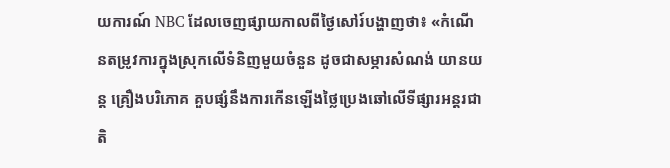យការណ៍ NBC ដែលចេញផ្សាយកាលពីថ្ងៃសៅរ៍បង្ហាញថា៖ «កំណើនតម្រូវការក្នុងស្រុកលើទំនិញមួយចំនួន ដូចជាសម្ភារសំណង់ យានយន្ត គ្រឿងបរិភោគ គួបផ្សំនឹងការកើនឡើងថ្លៃប្រេងឆៅលើទីផ្សារអន្តរជាតិ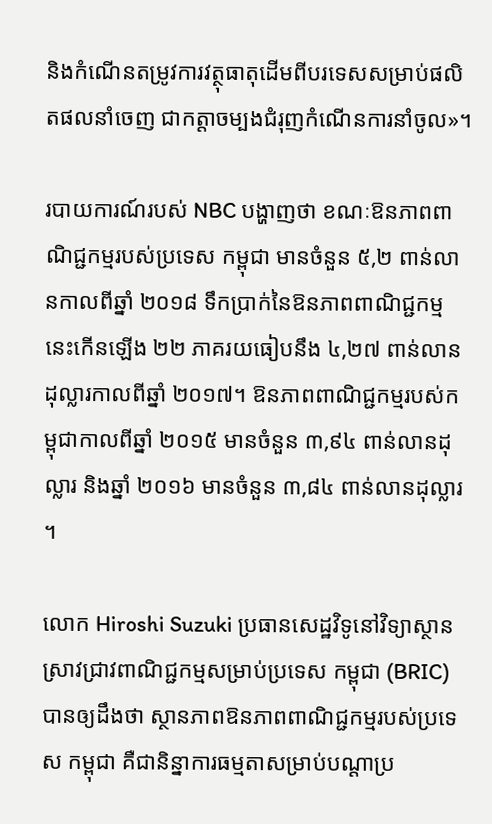និងកំណើនតម្រូវការវត្ថុធាតុដើមពីបរទេសសម្រាប់ផលិតផលនាំចេញ ជាកត្តាចម្បងជំរុញកំណើនការនាំចូល»។

របាយការណ៍របស់ NBC បង្ហាញថា ខណៈឱនភាពពាណិជ្ជកម្មរបស់ប្រទេស កម្ពុជា មានចំនួន ៥,២ ពាន់លានកាលពីឆ្នាំ ២០១៨ ទឹកប្រាក់នៃឱនភាពពាណិជ្ជកម្មនេះកើនឡើង ២២ ភាគរយធៀបនឹង ៤,២៧ ពាន់លានដុល្លារកាលពីឆ្នាំ ២០១៧។ ឱនភាពពាណិជ្ជកម្មរបស់កម្ពុជាកាលពីឆ្នាំ ២០១៥ មានចំនួន ៣,៩៤ ពាន់លានដុល្លារ និងឆ្នាំ ២០១៦ មានចំនួន ៣,៨៤ ពាន់លានដុល្លារ។

លោក Hiroshi Suzuki ប្រធានសេដ្ឋវិទូនៅវិទ្យាស្ថានស្រាវជ្រាវពាណិជ្ជកម្មសម្រាប់ប្រទេស កម្ពុជា (BRIC) បានឲ្យដឹងថា ស្ថានភាពឱនភាពពាណិជ្ជកម្មរបស់ប្រទេស កម្ពុជា គឺជានិន្នាការធម្មតាសម្រាប់បណ្ដាប្រ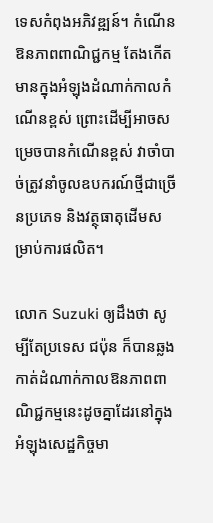ទេសកំពុងអភិវឌ្ឍន៍។ កំណើនឱនភាពពាណិជ្ជកម្ម តែងកើតមានក្នុងអំឡុងដំណាក់កាលកំណើនខ្ពស់ ព្រោះដើម្បីអាចសម្រេចបានកំណើនខ្ពស់ វាចាំបាច់ត្រូវនាំចូលឧបករណ៍ថ្មីជាច្រើនប្រភេទ និងវត្ថុធាតុដើមសម្រាប់ការផលិត។

លោក Suzuki ឲ្យដឹងថា សូម្បីតែប្រទេស ជប៉ុន ក៏បានឆ្លងកាត់ដំណាក់កាលឱនភាពពាណិជ្ជកម្មនេះដូចគ្នាដែរនៅក្នុងអំឡុងសេដ្ឋកិច្ចមា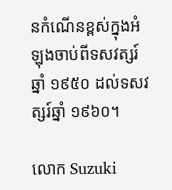នកំណើនខ្ពស់ក្នុងអំឡុងចាប់ពីទសវត្សរ៍ឆ្នាំ ១៩៥០ ដល់ទសវត្សរ៍ឆ្នាំ ១៩៦០។

លោក Suzuki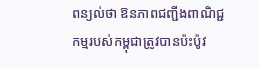ពន្យល់ថា ឱនភាពជញ្ជីងពាណិជ្ជកម្មរបស់កម្ពុជាត្រូវបានប៉ះប៉ូវ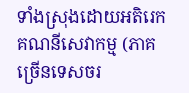ទាំងស្រុងដោយអតិរេកគណនីសេវាកម្ម (ភាគច្រើនទេសចរ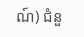ណ៍) ជំនួ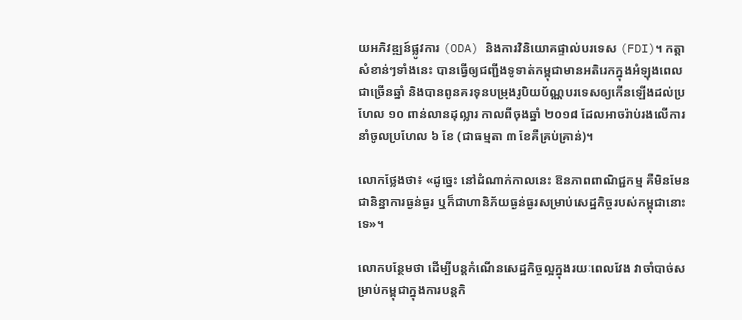យអភិវឌ្ឍន៍ផ្លូវការ (ODA) និងការវិនិយោគផ្ទាល់បរទេស (FDI)។ កត្តាសំខាន់ៗទាំងនេះ បានធ្វើឲ្យជញ្ជីងទូទាត់កម្ពុជាមានអតិរេកក្នុងអំឡុងពេលជាច្រើនឆ្នាំ និងបានពូនគរទុនបម្រុងរូបិយប័ណ្ណបរទេសឲ្យកើនឡើងដល់ប្រហែល ១០ ពាន់លានដុល្លារ កាលពីចុងឆ្នាំ ២០១៨ ដែលអាចរ៉ាប់រងលើការនាំចូលប្រហែល ៦ ខែ (ជាធម្មតា ៣ ខែគឺគ្រប់គ្រាន់)។

លោកថ្លែងថា៖ «ដូច្នេះ នៅដំណាក់កាលនេះ ឱនភាពពាណិជ្ជកម្ម គឺមិនមែនជានិន្នាការធ្ងន់ធ្ងរ ឬក៏ជាហានិភ័យធ្ងន់ធ្ងរសម្រាប់សេដ្ឋកិច្ចរបស់កម្ពុជានោះទេ»។

លោកបន្ថែមថា ដើម្បីបន្តកំណើនសេដ្ឋកិច្ចល្អក្នុងរយៈពេលវែង វាចាំបាច់សម្រាប់កម្ពុជាក្នុងការបន្តកិ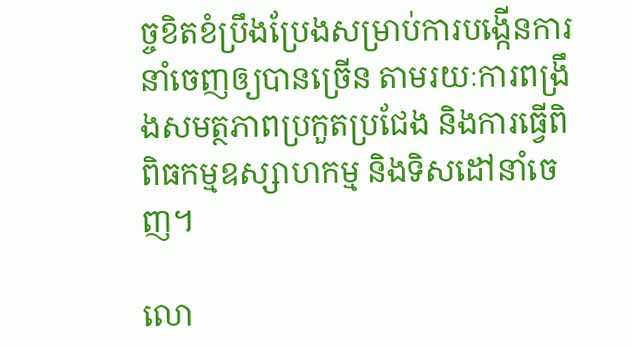ច្ចខិតខំប្រឹងប្រែងសម្រាប់ការបង្កើនការនាំចេញឲ្យបានច្រើន តាមរយៈការពង្រឹងសមត្ថភាពប្រកួតប្រជែង និងការធ្វើពិពិធកម្មឧស្សាហកម្ម និងទិសដៅនាំចេញ។

លោ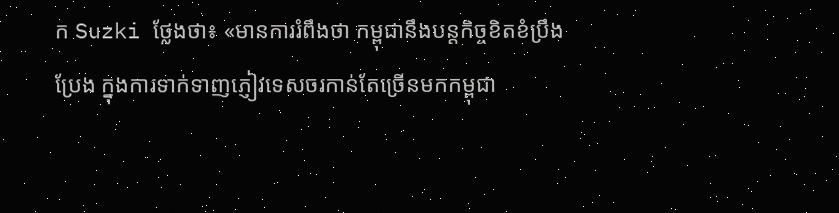ក Suzki ថ្លែងថា៖ «មានការរំពឹងថា កម្ពុជានឹងបន្តកិច្ចខិតខំប្រឹងប្រែង ក្នុងការទាក់ទាញភ្ញៀវទេសចរកាន់តែច្រើនមកកម្ពុជា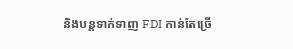និងបន្តទាក់ទាញ FDI កាន់តែច្រើ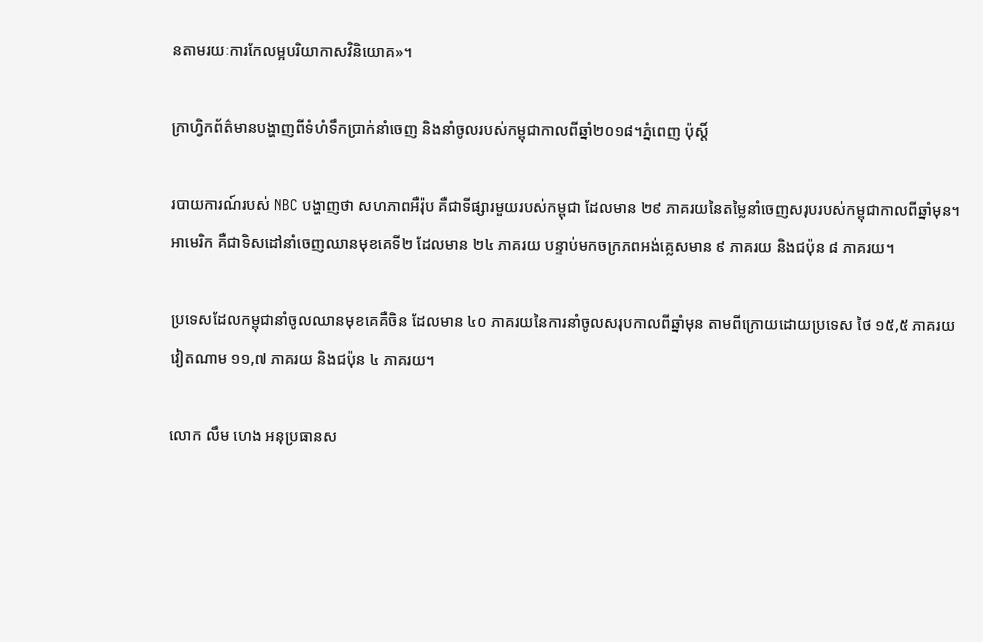នតាមរយៈការកែលម្អបរិយាកាសវិនិយោគ»។

ក្រាហ្វិកព័ត៌មានបង្ហាញពីទំហំទឹកប្រាក់នាំចេញ និងនាំចូលរបស់កម្ពុជាកាលពីឆ្នាំ២០១៨។ភ្នំពេញ ប៉ុស្តិ៍

របាយការណ៍របស់ NBC បង្ហាញថា សហភាពអឺរ៉ុប គឺជាទីផ្សារមួយរបស់កម្ពុជា ដែលមាន ២៩ ភាគរយនៃតម្លៃនាំចេញសរុបរបស់កម្ពុជាកាលពីឆ្នាំមុន។ អាមេរិក គឺជាទិសដៅនាំចេញឈានមុខគេទី២ ដែលមាន ២៤ ភាគរយ បន្ទាប់មកចក្រភពអង់គ្លេសមាន ៩ ភាគរយ និងជប៉ុន ៨ ភាគរយ។

ប្រទេសដែលកម្ពុជានាំចូលឈានមុខគេគឺចិន ដែលមាន ៤០ ភាគរយនៃការនាំចូលសរុបកាលពីឆ្នាំមុន តាមពីក្រោយដោយប្រទេស ថៃ ១៥,៥ ភាគរយ វៀតណាម ១១,៧ ភាគរយ និងជប៉ុន ៤ ភាគរយ។

លោក លឹម ហេង អនុប្រធានស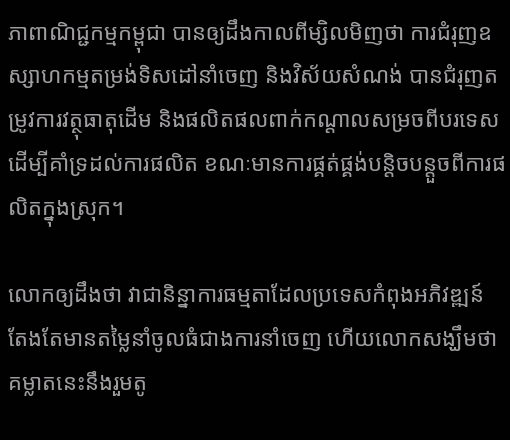ភាពាណិជ្ជកម្មកម្ពុជា បានឲ្យដឹងកាលពីម្សិលមិញថា ការជំរុញឧស្សាហកម្មតម្រង់ទិសដៅនាំចេញ និងវិស័យសំណង់ បានជំរុញតម្រូវការវត្ថុធាតុដើម និងផលិតផលពាក់កណ្ដាលសម្រចពីបរទេស ដើម្បីគាំទ្រដល់ការផលិត ខណៈមានការផ្គត់ផ្គង់បន្តិចបន្តួចពីការផលិតក្នុងស្រុក។

លោកឲ្យដឹងថា វាជានិន្នាការធម្មតាដែលប្រទេសកំពុងអភិវឌ្ឍន៍ តែងតែមានតម្លៃនាំចូលធំជាងការនាំចេញ ហើយលោកសង្ឃឹមថា គម្លាតនេះនឹងរួមតូ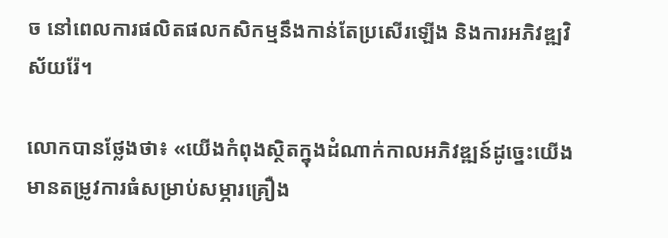ច នៅពេលការផលិតផលកសិកម្មនឹងកាន់តែប្រសើរឡើង និងការអភិវឌ្ឍវិស័យរ៉ែ។

លោកបានថ្លែងថា៖ «យើងកំពុងស្ថិតក្នុងដំណាក់កាលអភិវឌ្ឍន៍ដូច្នេះយើងមានតម្រូវការធំសម្រាប់សម្ភារគ្រឿង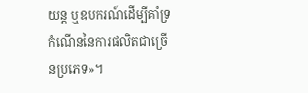យន្ត ឬឧបករណ៍ដើម្បីគាំទ្រកំណើននៃការផលិតជាច្រើនប្រភេទ»។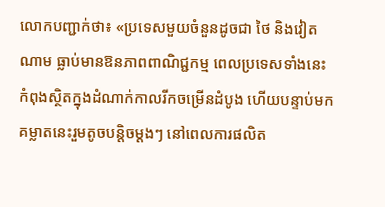លោកបញ្ជាក់ថា៖ «ប្រទេសមួយចំនួនដូចជា ថៃ និងវៀតណាម ធ្លាប់មានឱនភាពពាណិជ្ជកម្ម ពេលប្រទេសទាំងនេះកំពុងស្ថិតក្នុងដំណាក់កាលរីកចម្រើនដំបូង ហើយបន្ទាប់មកគម្លាតនេះរួមតូចបន្តិចម្ដងៗ នៅពេលការផលិត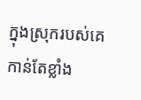ក្នុងស្រុករបស់គេកាន់តែខ្លាំង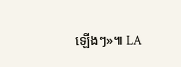ឡើងៗ»៕ LA